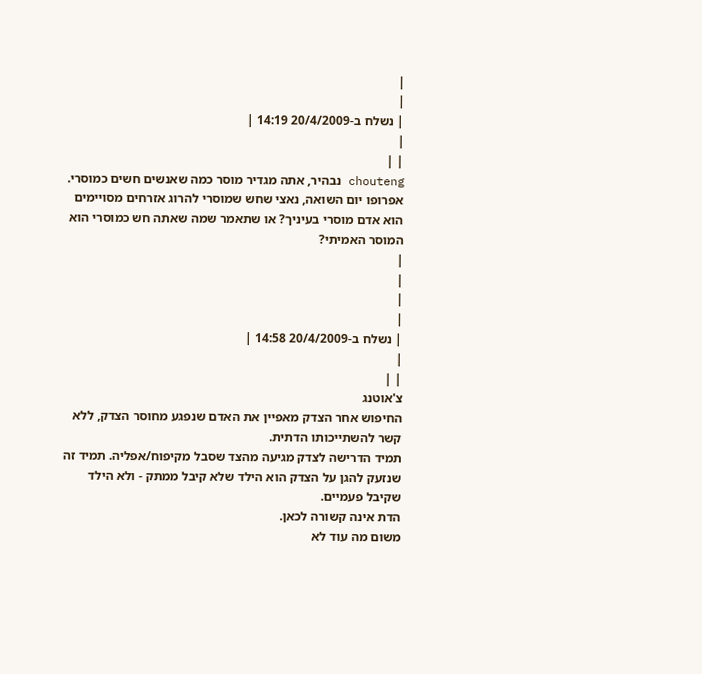|
|
| נשלח ב-20/4/2009 14:19 |
|
| |
chouteng נבהיר, אתה מגדיר מוסר כמה שאנשים חשים כמוסרי. אפרופו יום השואה, נאצי שחש שמוסרי להרוג אזרחים מסויימים הוא אדם מוסרי בעיניך? או שתאמר שמה שאתה חש כמוסרי הוא המוסר האמיתי?
|
|
|
|
| נשלח ב-20/4/2009 14:58 |
|
| |
צ'אוטנג
החיפוש אחר הצדק מאפיין את האדם שנפגע מחוסר הצדק, ללא קשר להשתייכותו הדתית.
תמיד הדרישה לצדק מגיעה מהצד שסבל מקיפוח/אפליה. תמיד זה שנזעק להגן על הצדק הוא הילד שלא קיבל ממתק - ולא הילד שקיבל פעמיים.
הדת אינה קשורה לכאן.
משום מה עוד לא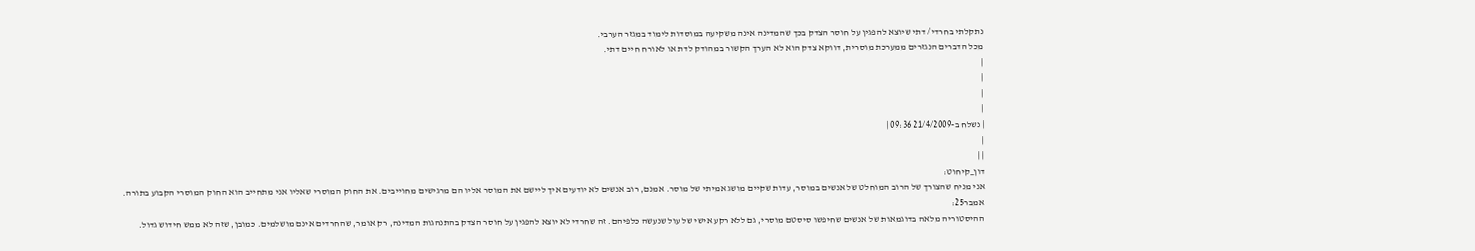נתקלתי בחרדי/ דתי שיוצא להפגין על חוסר הצדק בכך שהמדינה אינה משקיעה במוסדות לימוד במגזר הערבי.
מכל הדברים הנגזרים ממערכת מוסרית, דווקא צדק הוא לא הערך הקשור במהודק לדת או לאורח חיים דתי.
|
|
|
|
| נשלח ב-21/4/2009 09:36 |
|
| |
דון_קיחוט:
אני מניח שהצורך של הרוב המוחלט של אנשים במוסר, עדות שקיים מושג אמיתי של מוסר. אמנם, רוב אנשים לא יודעים איך ליישם את המוסר אליו הם מרגישים מחוייבים. את החוק המוסרי שאליו אני מתחייב הוא החוק המוסרי הקבוע בתורה.
אמבר25:
ההיסטוריה מלאה בדוגמאות של אנשים שחיפשו סיסטם מוסרי, גם ללא רקע אישי של עול שנעשה כלפיהם. זה שחרדי לא יוצא להפגין על חוסר הצדק בהתנהגות המדינה, רק אומר, שהחרדים אינם מושלמים. כמובן, שזה לא ממש חידוש גדול.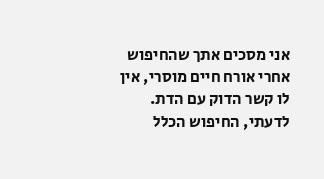אני מסכים אתך שהחיפוש אחרי אורח חיים מוסרי, אין לו קשר הדוק עם הדת. לדעתי, החיפוש הכלל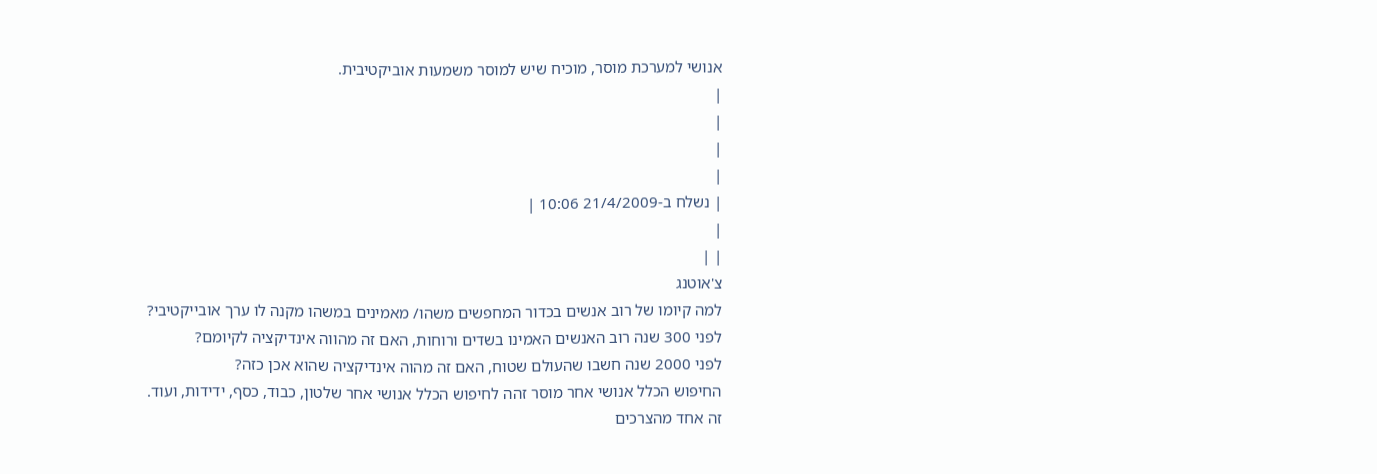אנושי למערכת מוסר, מוכיח שיש למוסר משמעות אוביקטיבית.
|
|
|
|
| נשלח ב-21/4/2009 10:06 |
|
| |
צ'אוטנג
למה קיומו של רוב אנשים בכדור המחפשים משהו/ מאמינים במשהו מקנה לו ערך אובייקטיבי?
לפני 300 שנה רוב האנשים האמינו בשדים ורוחות, האם זה מהווה אינדיקציה לקיומם?
לפני 2000 שנה חשבו שהעולם שטוח, האם זה מהוה אינדיקציה שהוא אכן כזה?
החיפוש הכלל אנושי אחר מוסר זהה לחיפוש הכלל אנושי אחר שלטון, כבוד, כסף, ידידות, ועוד.
זה אחד מהצרכים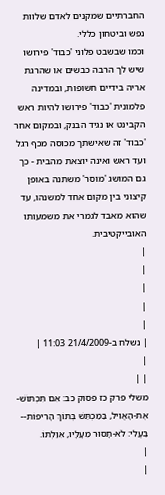החברתיים שמקנים לאדם שלוות נפש וביטחון כללי.
וכמו שבשבט פלוני 'כבוד' פירושו שיש לך הרבה כבשים או שהרגת אריה בידיים חשופות, ובמדינה פלמונית 'כבוד' פירושו להיות ראש הקבינט או נגיד הבנק, ובמקום אחר 'כבוד' זה שאישתך מכוסה מכף רגל ועד ראש ואינה יוצאת מהבית - כך גם המושג 'מוסר' משתנה באופן קיצוני בין מקום אחד למשנהו, עד שהוא מאבד לגמרי את משמעותו האובייקטיבית.
|
|
|
|
|
| נשלח ב-21/4/2009 11:03 |
|
| |
משלי פרק כז פסוק כב: אִם תִּכְתּוֹשׁ-אֶת-הָאֱוִיל, בַּמַּכְתֵּשׁ בְּתוֹךְ הָרִיפוֹת-- בַּעֱלִי: לֹא-תָסוּר מֵעָלָיו, אִוַּלְתּוֹ.
|
|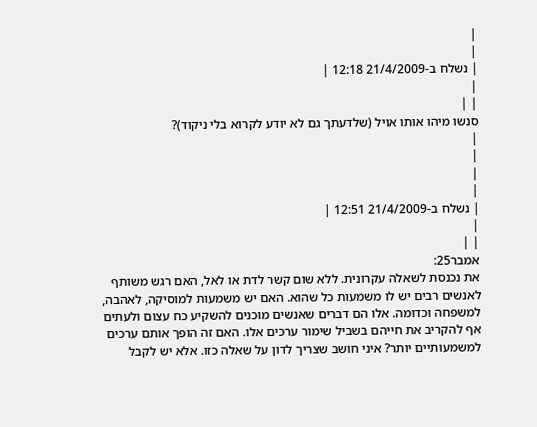|
|
| נשלח ב-21/4/2009 12:18 |
|
| |
סנשו מיהו אותו אויל (שלדעתך גם לא יודע לקרוא בלי ניקוד)?
|
|
|
|
| נשלח ב-21/4/2009 12:51 |
|
| |
אמבר25:
את נכנסת לשאלה עקרונית. ללא שום קשר לדת או לאל, האם רגש משותף לאנשים רבים יש לו משמעות כל שהוא. האם יש משמעות למוסיקה, לאהבה, למשפחה וכדומה. אלו הם דברים שאנשים מוכנים להשקיע כח עצום ולעתים אף להקריב את חייהם בשביל שימור ערכים אלו. האם זה הופך אותם ערכים למשמעותיים יותר? איני חושב שצריך לדון על שאלה כזו. אלא יש לקבל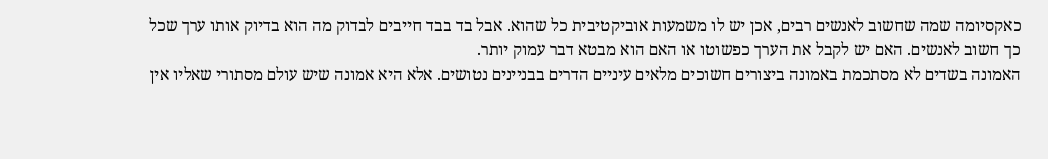כאקסיומה שמה שחשוב לאנשים רבים, אכן יש לו משמעות אוביקטיבית כל שהוא. אבל בד בבד חייבים לבדוק מה הוא בדיוק אותו ערך שכל כך חשוב לאנשים. האם יש לקבל את הערך כפשוטו או האם הוא מבטא דבר עמוק יותר.
האמונה בשדים לא מסתכמת באמונה ביצורים חשוכים מלאים עיניים הדרים בבניינים נטושים. אלא היא אמונה שיש עולם מסתורי שאליו אין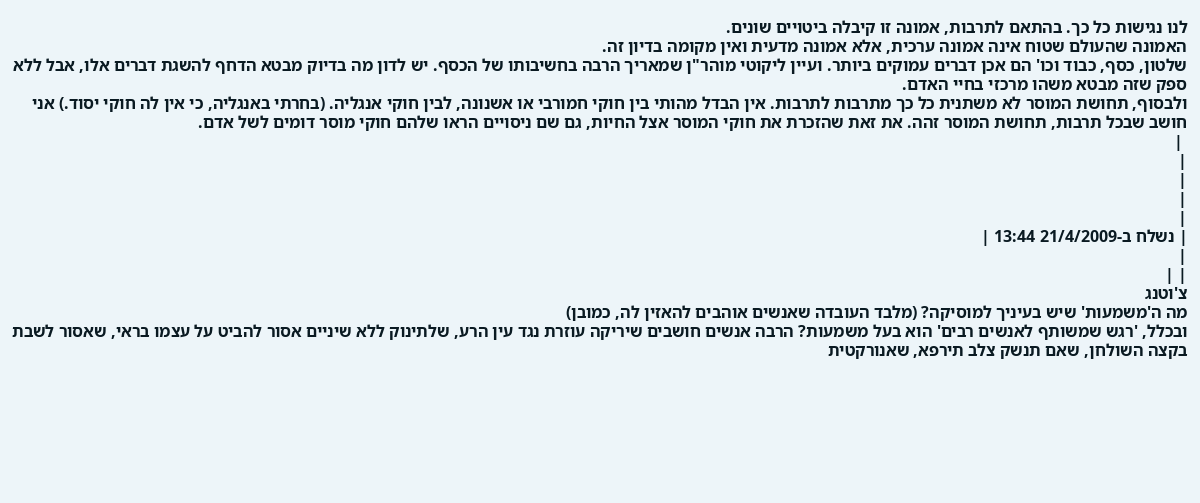לנו נגישות כל כך. בהתאם לתרבות, אמונה זו קיבלה ביטויים שונים.
האמונה שהעולם שטוח אינה אמונה ערכית, אלא אמונה מדעית ואין מקומה בדיון זה.
שלטון, כסף, כבוד וכו' הם אכן דברים עמוקים ביותר. ועיין ליקוטי מוהר"ן שמאריך הרבה בחשיבותו של הכסף. יש לדון מה בדיוק מבטא הדחף להשגת דברים אלו, אבל ללא ספק שזה מבטא משהו מרכזי בחיי האדם.
ולבסוף, תחושת המוסר לא משתנית כל כך מתרבות לתרבות. אין הבדל מהותי בין חוקי חמורבי או אשנונה, לבין חוקי אנגליה. (בחרתי באנגליה, כי אין לה חוקי יסוד.) אני חושב שבכל תרבות, תחושת המוסר זהה. את זאת שהזכרת את חוקי המוסר אצל החיות, גם שם ניסויים הראו שלהם חוקי מוסר דומים לשל אדם.
 |
|
|
|
|
| נשלח ב-21/4/2009 13:44 |
|
| |
צ'וטנג
מה ה'משמעות' שיש בעיניך למוסיקה? (מלבד העובדה שאנשים אוהבים להאזין לה, כמובן)
ובכלל, 'רגש שמשותף לאנשים רבים' הוא בעל משמעות? הרבה אנשים חושבים שיריקה עוזרת נגד עין הרע, שלתינוק ללא שיניים אסור להביט על עצמו בראי, שאסור לשבת בקצה השולחן, שאם תנשק צלב תירפא, שאנורקטית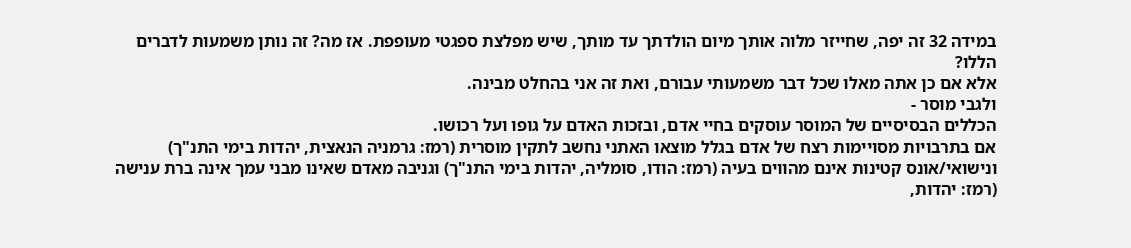במידה 32 זה יפה, שחייזר מלוה אותך מיום הולדתך עד מותך, שיש מפלצת ספגטי מעופפת. אז מה? זה נותן משמעות לדברים הללו?
אלא אם כן אתה מאלו שכל דבר משמעותי עבורם, ואת זה אני בהחלט מבינה.
ולגבי מוסר -
הכללים הבסיסיים של המוסר עוסקים בחיי אדם, ובזכות האדם על גופו ועל רכושו.
אם בתרבויות מסויימות רצח של אדם בגלל מוצאו האתני נחשב לתקין מוסרית (רמז: גרמניה הנאצית, יהדות בימי התנ"ך) ונישואי/אונס קטינות אינם מהווים בעיה (רמז: הודו, סומליה, יהדות בימי התנ"ך) וגניבה מאדם שאינו מבני עמך אינה ברת ענישה (רמז: יהדות,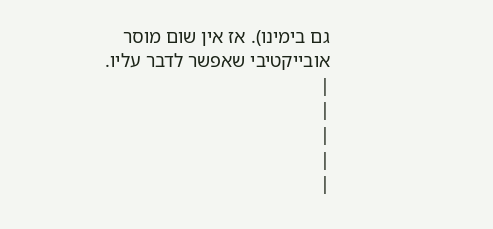גם בימינו). אז אין שום מוסר אובייקטיבי שאפשר לדבר עליו.
|
|
|
|
|